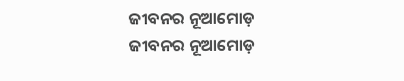ଜୀବନର ନୂଆମୋଡ଼
ଜୀବନର ନୂଆମୋଡ଼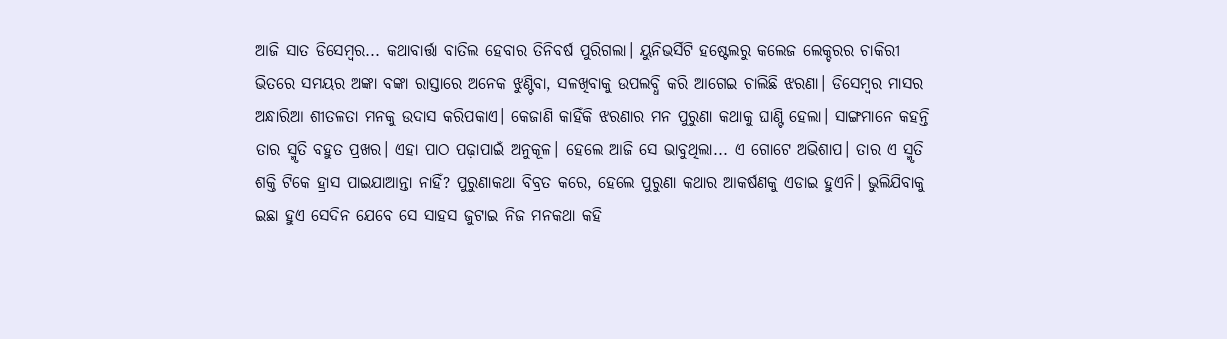ଆଜି ସାତ ଡିସେମ୍ବର... କଥାବାର୍ତ୍ତା ବାତିଲ ହେବାର ତିନିବର୍ଷ ପୁରିଗଲା। ୟୁନିଭର୍ସିଟି ହଷ୍ଟେଲରୁ କଲେଜ ଲେକ୍ଚରର ଚାକିରୀ ଭିତରେ ସମୟର ଅଙ୍କା ବଙ୍କା ରାସ୍ତାରେ ଅନେକ ଝୁଣ୍ଟିବା, ସଳଖିବାକୁ ଉପଲବ୍ଧି କରି ଆଗେଇ ଚାଲିଛି ଝରଣା। ଡିସେମ୍ବର ମାସର ଅନ୍ଧାରିଆ ଶୀତଳତା ମନକୁ ଉଦାସ କରିପକାଏ। କେଜାଣି କାହିଁକି ଝରଣାର ମନ ପୁରୁଣା କଥାକୁ ଘାଣ୍ଟି ହେଲା। ସାଙ୍ଗମାନେ କହନ୍ତି ତାର ସ୍ମୃତି ବହୁତ ପ୍ରଖର। ଏହା ପାଠ ପଢ଼ାପାଇଁ ଅନୁକୂଳ। ହେଲେ ଆଜି ସେ ଭାବୁଥିଲା... ଏ ଗୋଟେ ଅଭିଶାପ। ତାର ଏ ସ୍ମୃତି ଶକ୍ତି ଟିକେ ହ୍ରାସ ପାଇଯାଆନ୍ତା ନାହିଁ? ପୁରୁଣାକଥା ବିବ୍ରତ କରେ, ହେଲେ ପୁରୁଣା କଥାର ଆକର୍ଷଣକୁ ଏଡାଇ ହୁଏନି। ଭୁଲିଯିବାକୁ ଇଛା ହୁଏ ସେଦିନ ଯେବେ ସେ ସାହସ ଜୁଟାଇ ନିଜ ମନକଥା କହି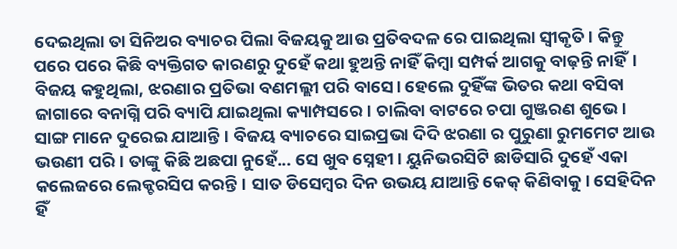ଦେଇଥିଲା ତା ସିନିଅର ବ୍ୟାଚର ପିଲା ବିଜୟକୁ ଆଉ ପ୍ରତିବଦଳ ରେ ପାଇଥିଲା ସ୍ୱୀକୃତି। କିନ୍ତୁ ପରେ ପରେ କିଛି ବ୍ୟକ୍ତିଗତ କାରଣରୁ ଦୁହେଁ କଥା ହୁଅନ୍ତି ନାହିଁ କିମ୍ବା ସମ୍ପର୍କ ଆଗକୁ ବାଢ଼ନ୍ତି ନାହିଁ। ବିଜୟ କହୁଥିଲା, ଝରଣାର ପ୍ରତିଭା ବଣମଲ୍ଲୀ ପରି ବାସେ। ହେଲେ ଦୁହିଁଙ୍କ ଭିତର କଥା ବସିବା ଜାଗାରେ ବନାଗ୍ନି ପରି ବ୍ୟାପି ଯାଇଥିଲା କ୍ୟାମ୍ପସରେ। ଚାଲିବା ବାଟରେ ଚପା ଗୁଞ୍ଜରଣ ଶୁଭେ। ସାଙ୍ଗ ମାନେ ଦୁରେଇ ଯାଆନ୍ତି। ବିଜୟ ବ୍ୟାଚରେ ସାଇପ୍ରଭା ଦିଦି ଝରଣା ର ପୁରୁଣା ରୁମମେଟ ଆଉ ଭଉଣୀ ପରି। ତାଙ୍କୁ କିଛି ଅଛପା ନୁହେଁ... ସେ ଖୁବ ସ୍ନେହୀ। ୟୁନିଭରସିଟି ଛାଡିସାରି ଦୁହେଁ ଏକା କଲେଜରେ ଲେକ୍ଚରସିପ କରନ୍ତି। ସାତ ଡିସେମ୍ବର ଦିନ ଉଭୟ ଯାଆନ୍ତି କେକ୍ କିଣିବାକୁ। ସେହିଦିନ ହିଁ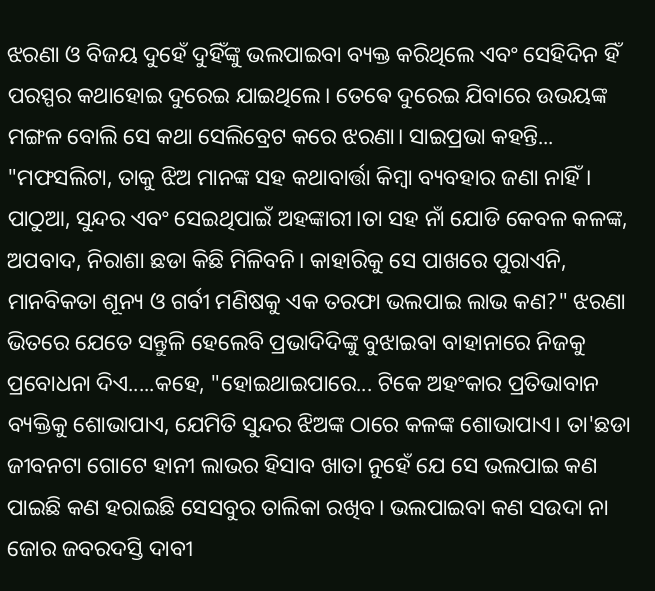ଝରଣା ଓ ବିଜୟ ଦୁହେଁ ଦୁହିଁଙ୍କୁ ଭଲପାଇବା ବ୍ୟକ୍ତ କରିଥିଲେ ଏବଂ ସେହିଦିନ ହିଁ ପରସ୍ପର କଥାହୋଇ ଦୁରେଇ ଯାଇଥିଲେ। ତେଵେ ଦୁରେଇ ଯିବାରେ ଉଭୟଙ୍କ ମଙ୍ଗଳ ବୋଲି ସେ କଥା ସେଲିବ୍ରେଟ କରେ ଝରଣା। ସାଇପ୍ରଭା କହନ୍ତି... "ମଫସଲିଟା, ତାକୁ ଝିଅ ମାନଙ୍କ ସହ କଥାବାର୍ତ୍ତା କିମ୍ବା ବ୍ୟବହାର ଜଣା ନାହିଁ। ପାଠୁଆ, ସୁନ୍ଦର ଏବଂ ସେଇଥିପାଇଁ ଅହଙ୍କାରୀ।ତା ସହ ନାଁ ଯୋଡି କେବଳ କଳଙ୍କ, ଅପବାଦ, ନିରାଶା ଛଡା କିଛି ମିଳିବନି। କାହାରିକୁ ସେ ପାଖରେ ପୁରାଏନି, ମାନବିକତା ଶୂନ୍ୟ ଓ ଗର୍ବୀ ମଣିଷକୁ ଏକ ତରଫା ଭଲପାଇ ଲାଭ କଣ?" ଝରଣା ଭିତରେ ଯେତେ ସନ୍ତୁଳି ହେଲେବି ପ୍ରଭାଦିଦିଙ୍କୁ ବୁଝାଇବା ବାହାନାରେ ନିଜକୁ ପ୍ରବୋଧନା ଦିଏ.....କହେ, "ହୋଇଥାଇପାରେ... ଟିକେ ଅହଂକାର ପ୍ରତିଭାବାନ ବ୍ୟକ୍ତିକୁ ଶୋଭାପାଏ, ଯେମିତି ସୁନ୍ଦର ଝିଅଙ୍କ ଠାରେ କଳଙ୍କ ଶୋଭାପାଏ। ତା'ଛଡା ଜୀବନଟା ଗୋଟେ ହାନୀ ଲାଭର ହିସାବ ଖାତା ନୁହେଁ ଯେ ସେ ଭଲପାଇ କଣ ପାଇଛି କଣ ହରାଇଛି ସେସବୁର ତାଲିକା ରଖିବ। ଭଲପାଇବା କଣ ସଉଦା ନା ଜୋର ଜବରଦସ୍ତି ଦାବୀ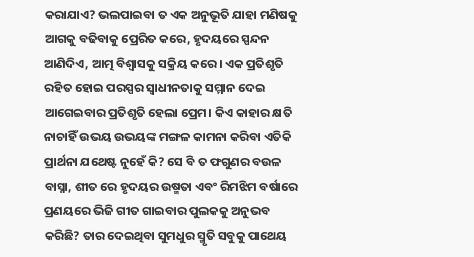କରାଯାଏ? ଭଲପାଇବା ତ ଏକ ଅନୁଭୂତି ଯାହା ମଣିଷକୁ ଆଗକୁ ବଢିବାକୁ ପ୍ରେରିତ କରେ, ହୃଦୟରେ ସ୍ପନ୍ଦନ ଆଣିଦିଏ, ଆତ୍ମ ବିଶ୍ୱାସକୁ ସକ୍ରିୟ କରେ। ଏକ ପ୍ରତିଶୃତି ରହିତ ହୋଇ ପରସ୍ପର ସ୍ୱାଧୀନତାକୁ ସମ୍ମାନ ଦେଇ ଆଗେଇବାର ପ୍ରତିଶୃତି ହେଲା ପ୍ରେମ। କିଏ କାହାର କ୍ଷତି ନାଚାହିଁ ଉଭୟ ଉଭୟଙ୍କ ମଙ୍ଗଳ କାମନା କରିବା ଏତିକି ପ୍ରାର୍ଥନା ଯଥେଷ୍ଟ ନୁହେଁ କି? ସେ ବି ତ ଫଗୁଣର ବଉଳ ବାସ୍ନା, ଶୀତ ରେ ହୃଦୟର ଉଷ୍ମତା ଏବଂ ରିମଝିମ ବର୍ଷାରେ ପ୍ରଣୟରେ ଭିଜି ଗୀତ ଗାଇବାର ପୁଲକକୁ ଅନୁଭବ କରିଛି? ତାର ଦେଇଥିବା ସୁମଧୁର ସ୍ମୃତି ସବୁକୁ ପାଥେୟ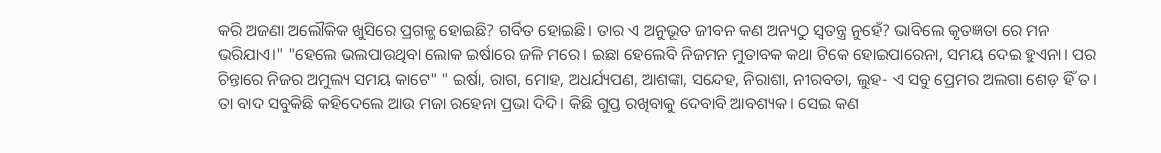କରି ଅଜଣା ଅଲୌକିକ ଖୁସିରେ ପ୍ରଗଳ୍ଭ ହୋଇଛି? ଗର୍ବିତ ହୋଇଛି। ତାର ଏ ଅନୁଭୂତ ଜୀବନ କଣ ଅନ୍ୟଠୁ ସ୍ୱତନ୍ତ୍ର ନୁହେଁ? ଭାବିଲେ କୃତଜ୍ଞତା ରେ ମନ ଭରିଯାଏ।" "ହେଲେ ଭଲପାଉଥିବା ଲୋକ ଇର୍ଷାରେ ଜଳି ମରେ। ଇଛା ହେଲେବି ନିଜମନ ମୁତାବକ କଥା ଟିକେ ହୋଇପାରେନା, ସମୟ ଦେଇ ହୁଏନା। ପର ଚିନ୍ତାରେ ନିଜର ଅମୁଲ୍ୟ ସମୟ କାଟେ" " ଇର୍ଷା, ରାଗ, ମୋହ, ଅଧର୍ଯ୍ୟପଣ, ଆଶଙ୍କା, ସନ୍ଦେହ, ନିରାଶା, ନୀରବତା, ଲୁହ- ଏ ସବୁ ପ୍ରେମର ଅଲଗା ଶେଡ଼ ହିଁ ତ। ତା ବାଦ ସବୁକିଛି କହିଦେଲେ ଆଉ ମଜା ରହେନା ପ୍ରଭା ଦିଦି। କିଛି ଗୁପ୍ତ ରଖିବାକୁ ଦେବାବି ଆବଶ୍ୟକ। ସେଇ କଣ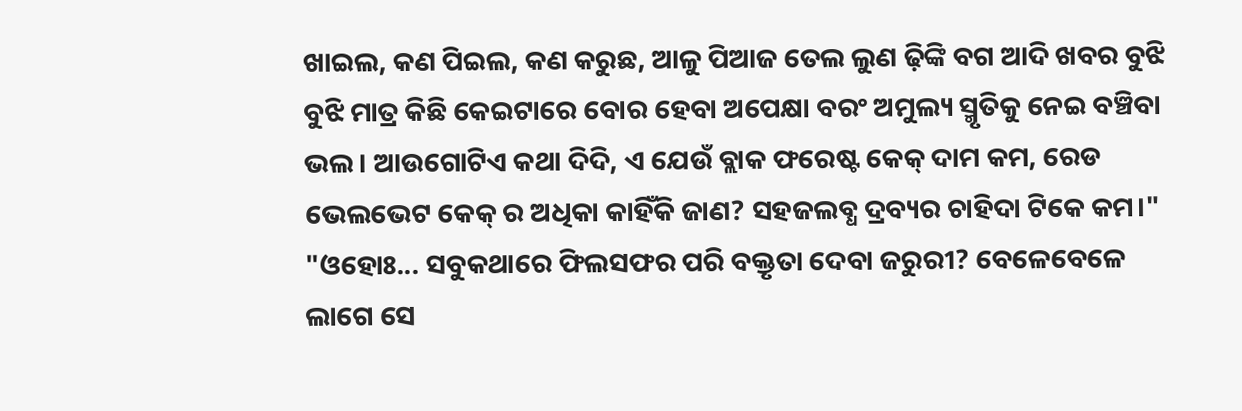ଖାଇଲ, କଣ ପିଇଲ, କଣ କରୁଛ, ଆଳୁ ପିଆଜ ତେଲ ଲୁଣ ଢ଼ିଙ୍କି ବଗ ଆଦି ଖବର ବୁଝି ବୁଝି ମାତ୍ର କିଛି କେଇଟାରେ ବୋର ହେବା ଅପେକ୍ଷା ବରଂ ଅମୁଲ୍ୟ ସ୍ମୃତିକୁ ନେଇ ବଞ୍ଚିବା ଭଲ। ଆଉଗୋଟିଏ କଥା ଦିଦି, ଏ ଯେଉଁ ବ୍ଲାକ ଫରେଷ୍ଟ କେକ୍ ଦାମ କମ, ରେଡ ଭେଲଭେଟ କେକ୍ ର ଅଧିକା କାହିଁକି ଜାଣ? ସହଜଲବ୍ଧ ଦ୍ରବ୍ୟର ଚାହିଦା ଟିକେ କମ।" "ଓହୋଃ... ସବୁକଥାରେ ଫିଲସଫର ପରି ବକ୍ତୃତା ଦେବା ଜରୁରୀ? ବେଳେବେଳେ ଲାଗେ ସେ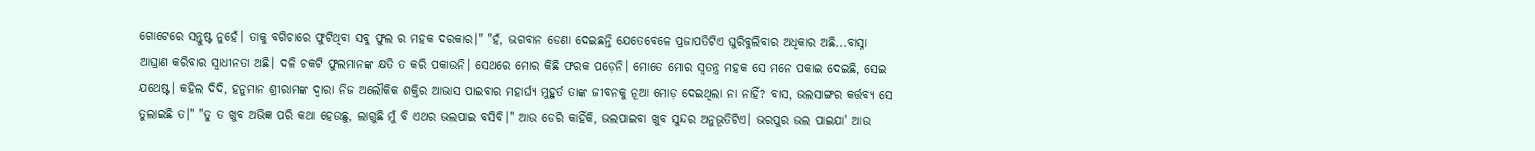ଗୋଟେରେ ସନ୍ତୁଷ୍ଟ ନୁହେଁ। ତାକୁ ବଗିଚାରେ ଫୁଟିଥିବା ସବୁ ଫୁଲ ର ମହକ ଦରକାର।" "ହଁ, ଭଗବାନ ଡେଣା ଦେଇଛନ୍ତି ଯେତେବେଳେ ପ୍ରଜାପତିଟିଏ ଘୁରିବୁଲିବାର ଅଧିକାର ଅଛି...ବାସ୍ନା ଆଘ୍ରାଣ କରିବାର ସ୍ୱାଧୀନତା ଅଛି। ଦଳି ଚକଟି ଫୁଲମାନଙ୍କ କ୍ଷତି ତ କରି ପକାଉନି। ସେଥରେ ମୋର କିଛି ଫରକ ପଡ଼େନି। ମୋତେ ମୋର ସ୍ୱତନ୍ତ୍ର ମହକ ସେ ମନେ ପକାଇ ଦେଇଛି, ସେଇ ଯଥେଷ୍ଟ। କହିଲ ଦିଦି, ହନୁମାନ ଶ୍ରୀରାମଙ୍କ ଦ୍ୱାରା ନିଜ ଅଲୌକିକ ଶକ୍ତିର ଆଭାସ ପାଇବାର ମହାର୍ଘ୍ୟ ମୁହୁର୍ତ ତାଙ୍କ ଜୀବନକୁ ନୂଆ ମୋଡ଼ ଦେଇଥିଲା ନା ନାହିଁ? ବାସ, ଭଲସାଙ୍ଗର କର୍ତ୍ତବ୍ୟ ସେ ତୁଲାଇଛି ତ।" "ତୁ ତ ଖୁବ ଅଭିଜ୍ଞ ପରି କଥା ହେଉଛୁ, ଲାଗୁଛି ମୁଁ ବି ଏଥର ଭଲପାଇ ବସିବି।" ଆଉ ଡେରି କାହିଁକି, ଭଲପାଇବା ଖୁବ ସୁନ୍ଦର ଅନୁଭୂତିଟିଏ। ଭରପୁର ଭଲ ପାଇଯା' ଆଉ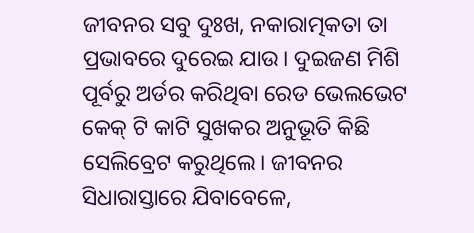ଜୀବନର ସବୁ ଦୁଃଖ, ନକାରାତ୍ମକତା ତା ପ୍ରଭାବରେ ଦୁରେଇ ଯାଉ। ଦୁଇଜଣ ମିଶି ପୂର୍ବରୁ ଅର୍ଡର କରିଥିବା ରେଡ ଭେଲଭେଟ କେକ୍ ଟି କାଟି ସୁଖକର ଅନୁଭୂତି କିଛି ସେଲିବ୍ରେଟ କରୁଥିଲେ। ଜୀବନର ସିଧାରାସ୍ତାରେ ଯିବାବେଳେ,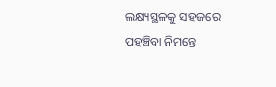ଲକ୍ଷ୍ୟସ୍ଥଳକୁ ସହଜରେ ପହଞ୍ଚିବା ନିମନ୍ତେ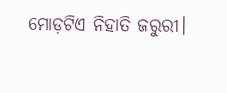ମୋଡ଼ଟିଏ ନିହାତି ଜରୁରୀ।